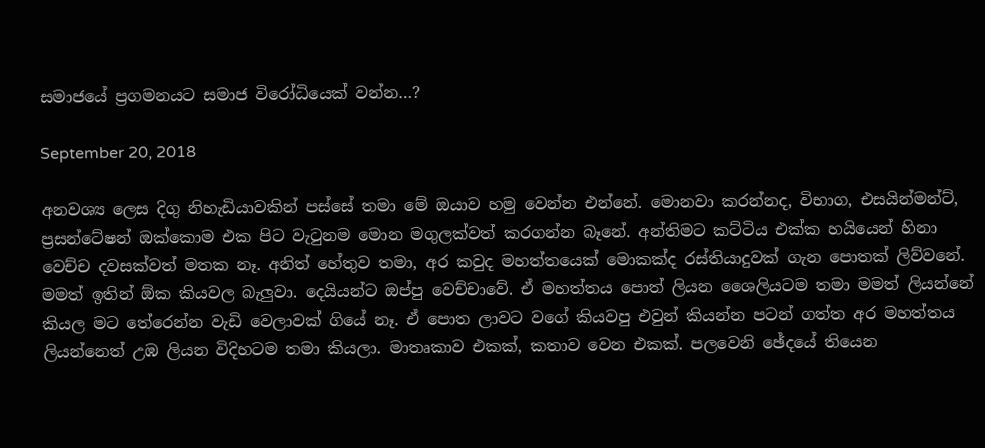සමාජයේ ප්‍රගමනයට සමාජ විරෝධියෙක් වන්න…?

September 20, 2018

අනවශ්‍ය ලෙස දිගු නිහැඩියාවකින් පස්සේ තමා මේ ඔයාව හමු වෙන්න එන්නේ. මොනවා කරන්නද, විභාග, එසයින්මන්ට්, ප්‍රසන්ටේෂන් ඔක්කොම එක පිට වැටුනම මොන මගුලක්වත් කරගන්න බෑනේ. අන්තිමට කට්ටිය එක්ක හයියෙන් හිනා වෙච්ච දවසක්වත් මතක නෑ. අනිත් හේතුව තමා, අර කවුද මහත්තයෙක් මොකක්ද රස්තියාදුවක් ගැන පොතක් ලිව්වනේ. මමත් ඉතින් ඕක කියවල බැලුවා. දෙයියන්ට ඔප්පු වෙච්චාවේ. ඒ මහත්තය පොත් ලියන ශෛලියටම තමා මමත් ලියන්නේ කියල මට තේරෙන්න වැඩි වෙලාවක් ගියේ නෑ. ඒ පොත ලාවට වගේ කියවපු එවුන් කියන්න පටන් ගත්ත අර මහත්තය ලියන්නෙත් උඹ ලියන විදිහටම තමා කියලා. මාතෘකාව එකක්, කතාව වෙන එකක්. පලවෙනි ඡේදයේ තියෙන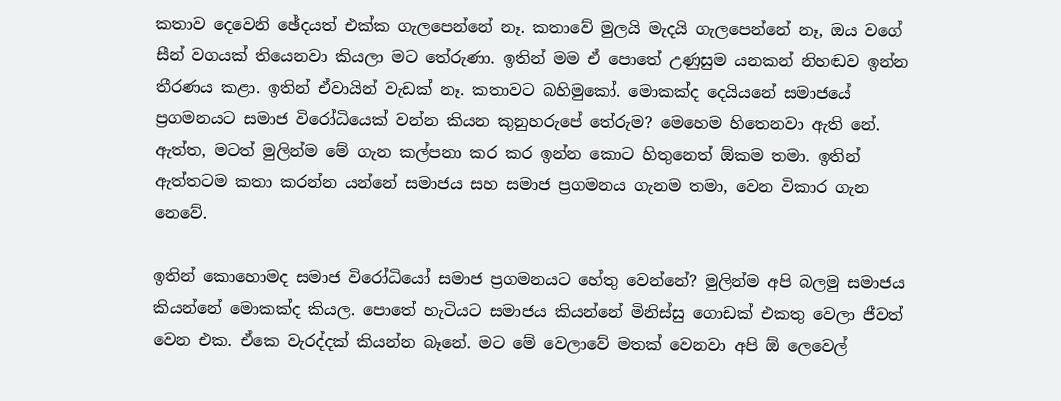කතාව දෙවෙනි ඡේදයත් එක්ක ගැලපෙන්නේ නෑ. කතාවේ මුලයි මැදයි ගැලපෙන්නේ නෑ, ඔය වගේ සීන් වගයක් තියෙනවා කියලා මට තේරුණා. ඉතින් මම ඒ පොතේ උණුසුම යනකන් නිහඬව ඉන්න තීරණය කළා. ඉතින් ඒවායින් වැඩක් නෑ. කතාවට බහිමුකෝ. මොකක්ද දෙයියනේ සමාජයේ ප්‍රගමනයට සමාජ විරෝධියෙක් වන්න කියන කුනුහරුපේ තේරුම? මෙහෙම හිතෙනවා ඇති නේ. ඇත්ත, මටත් මුලින්ම මේ ගැන කල්පනා කර කර ඉන්න කොට හිතුනෙත් ඕකම තමා. ඉතින් ඇත්තටම කතා කරන්න යන්නේ සමාජය සහ සමාජ ප්‍රගමනය ගැනම තමා, වෙන විකාර ගැන නෙවේ.

ඉතින් කොහොමද සමාජ විරෝධියෝ සමාජ ප්‍රගමනයට හේතු වෙන්නේ? මුලින්ම අපි බලමු සමාජය කියන්නේ මොකක්ද කියල. පොතේ හැටියට සමාජය කියන්නේ මිනිස්සු ගොඩක් එකතු වෙලා ජීවත් වෙන එක. ඒකෙ වැරද්දක් කියන්න බෑනේ. මට මේ වෙලාවේ මතක් වෙනවා අපි ඕ ලෙවෙල්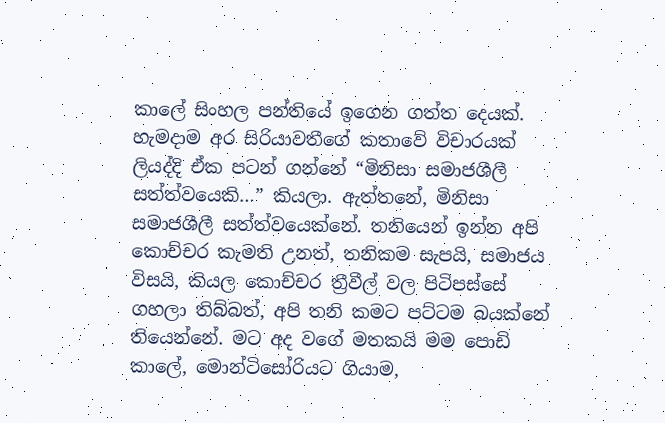කාලේ සිංහල පන්තියේ ඉගෙන ගත්ත දෙයක්. හැමදාම අර සිරියාවතීගේ කතාවේ විචාරයක් ලියද්දි ඒක පටන් ගන්නේ “මිනිසා සමාජශීලී සත්ත්වයෙකි…” කියලා. ඇත්තනේ, මිනිසා සමාජශීලී සත්ත්වයෙක්නේ. තනියෙන් ඉන්න අපි කොච්චර කැමති උනත්, තනිකම සැපයි, සමාජය විසයි, කියල කොච්චර ත්‍රීවීල් වල පිටිපස්සේ ගහලා තිබ්බත්, අපි තනි කමට පට්ටම බයක්නේ තියෙන්නේ. මට අද වගේ මතකයි මම පොඩි කාලේ, මොන්ටිසෝරියට ගියාම,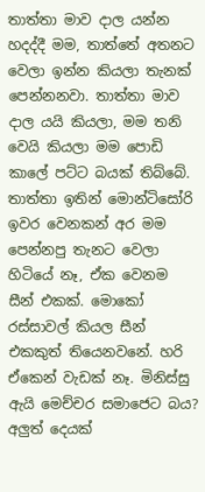තාත්තා මාව දාල යන්න හදද්දී මම, තාත්තේ අතනට වෙලා ඉන්න කියලා තැනක් පෙන්නනවා. තාත්තා මාව දාල යයි කියලා, මම තනි වෙයි කියලා මම පොඩි කාලේ පට්ට බයක් තිබ්බේ. තාත්තා ඉතින් මොන්ටිසෝරි ඉවර වෙනකන් අර මම පෙන්නපු තැනට වෙලා හිටියේ නෑ, ඒක වෙනම සීන් එකක්. මොකෝ රස්සාවල් කියල සීන් එකකුත් තියෙනවනේ. හරි ඒකෙන් වැඩක් නෑ. මිනිස්සු ඇයි මෙච්චර සමාජෙට බය? අලුත් දෙයක්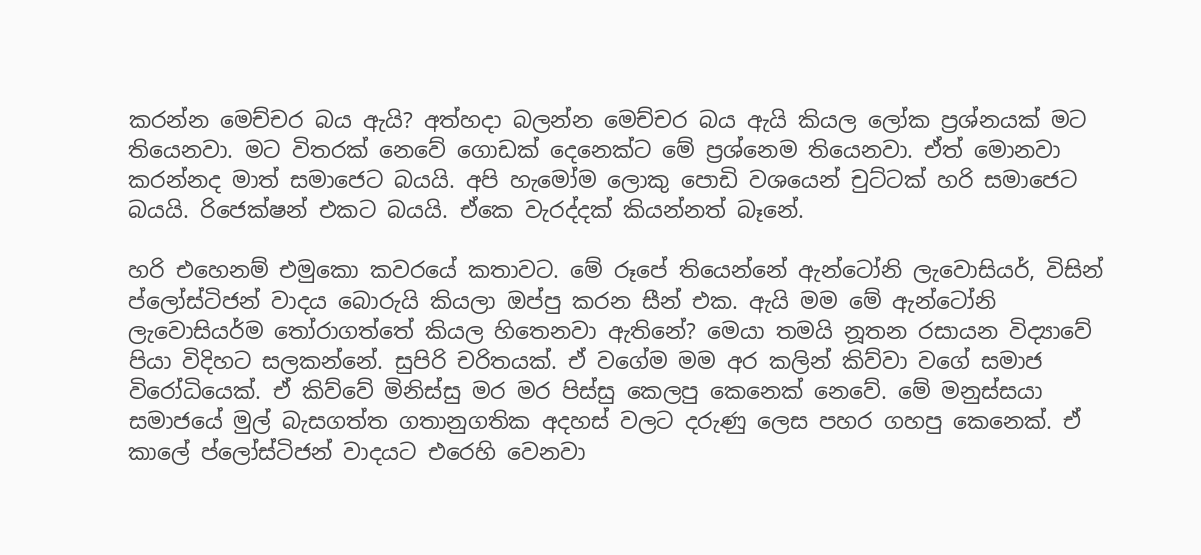කරන්න මෙච්චර බය ඇයි? අත්හදා බලන්න මෙච්චර බය ඇයි කියල ලෝක ප්‍රශ්නයක් මට තියෙනවා. මට විතරක් නෙවේ ගොඩක් දෙනෙක්ට මේ ප්‍රශ්නෙම තියෙනවා. ඒත් මොනවා කරන්නද මාත් සමාජෙට බයයි. අපි හැමෝම ලොකු පොඩි වශයෙන් චුට්ටක් හරි සමාජෙට බයයි. රිජෙක්ෂන් එකට බයයි. ඒකෙ වැරද්දක් කියන්නත් බෑනේ.

හරි එහෙනම් එමුකො කවරයේ කතාවට. මේ රූපේ තියෙන්නේ ඇන්ටෝනි ලැවොසියර්, විසින් ප්ලෝස්ටිජන් වාදය බොරුයි කියලා ඔප්පු කරන සීන් එක. ඇයි මම මේ ඇන්ටෝනි ලැවොසියර්ම තෝරාගත්තේ කියල හිතෙනවා ඇතිනේ? මෙයා තමයි නූතන රසායන විද්‍යාවේ පියා විදිහට සලකන්නේ. සුපිරි චරිතයක්. ඒ වගේම මම අර කලින් කිව්වා වගේ සමාජ විරෝධියෙක්. ඒ කිව්වේ මිනිස්සු මර මර පිස්සු කෙලපු කෙනෙක් නෙවේ. මේ මනුස්සයා සමාජයේ මුල් බැසගත්ත ගතානුගතික අදහස් වලට දරුණු ලෙස පහර ගහපු කෙනෙක්. ඒ කාලේ ප්ලෝස්ටිජන් වාදයට එරෙහි වෙනවා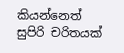කියන්නෙත් සුපිරි චරිතයක්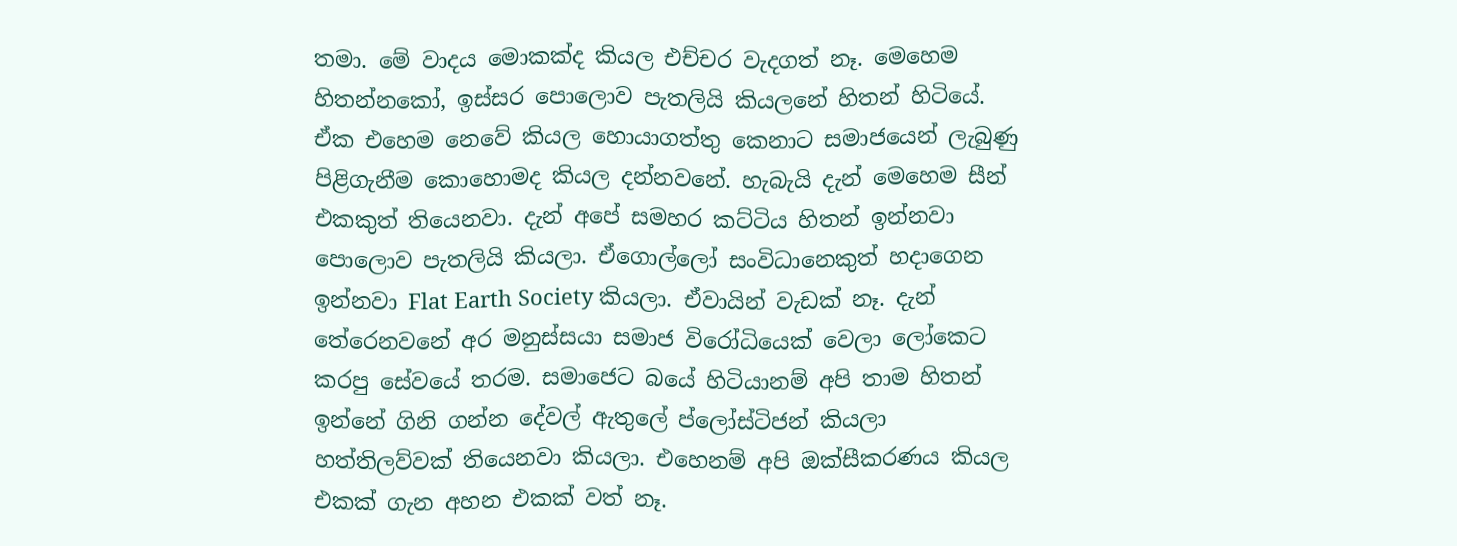තමා. මේ වාදය මොකක්ද කියල එච්චර වැදගත් නෑ. මෙහෙම හිතන්නකෝ, ඉස්සර පොලොව පැතලියි කියලනේ හිතන් හිටියේ. ඒක එහෙම නෙවේ කියල හොයාගත්තු කෙනාට සමාජයෙන් ලැබුණු පිළිගැනීම කොහොමද කියල දන්නවනේ. හැබැයි දැන් මෙහෙම සීන් එකකුත් තියෙනවා. දැන් අපේ සමහර කට්ටිය හිතන් ඉන්නවා පොලොව පැතලියි කියලා. ඒගොල්ලෝ සංවිධානෙකුත් හදාගෙන ඉන්නවා Flat Earth Society කියලා. ඒවායින් වැඩක් නෑ. දැන් තේරෙනවනේ අර මනුස්සයා සමාජ විරෝධියෙක් වෙලා ලෝකෙට කරපු සේවයේ තරම. සමාජෙට බයේ හිටියානම් අපි තාම හිතන් ඉන්නේ ගිනි ගන්න දේවල් ඇතුලේ ප්ලෝස්ටිජන් කියලා හත්තිලව්වක් තියෙනවා කියලා. එහෙනම් අපි ඔක්සීකරණය කියල එකක් ගැන අහන එකක් වත් නෑ.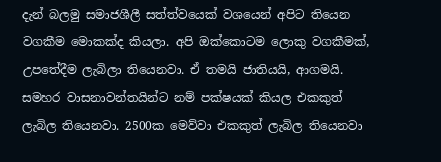දැන් බලමු සමාජශීලී සත්ත්වයෙක් වශයෙන් අපිට තියෙන වගකීම මොකක්ද කියලා. අපි ඔක්කොටම ලොකු වගකීමක්, උපතේදීම ලැබිලා තියෙනවා. ඒ තමයි ජාතියයි, ආගමයි. සමහර වාසනාවන්තයින්ට නම් පක්ෂයක් කියල එකකුත් ලැබිල තියෙනවා. 2500ක මෙව්වා එකකුත් ලැබිල තියෙනවා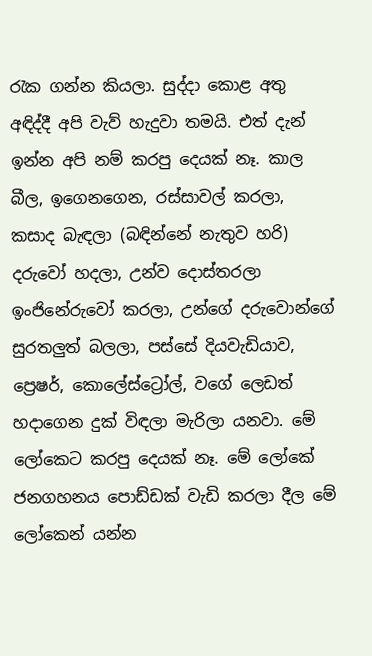රැක ගන්න කියලා. සුද්දා කොළ අතු අඳිද්දී අපි වැව් හැදුවා තමයි. එත් දැන් ඉන්න අපි නම් කරපු දෙයක් නෑ. කාල බීල, ඉගෙනගෙන, රස්සාවල් කරලා, කසාද බැඳලා (බඳින්නේ නැතුව හරි) දරුවෝ හදලා, උන්ව දොස්තරලා ඉංජිනේරුවෝ කරලා, උන්ගේ දරුවොන්ගේ සුරතලුත් බලලා, පස්සේ දියවැඩියාව, ප්‍රෙෂර්, කොලේස්ට්‍රෝල්, වගේ ලෙඩත් හදාගෙන දුක් විඳලා මැරිලා යනවා. මේ ලෝකෙට කරපු දෙයක් නෑ. මේ ලෝකේ ජනගහනය පොඩ්ඩක් වැඩි කරලා දීල මේ ලෝකෙන් යන්න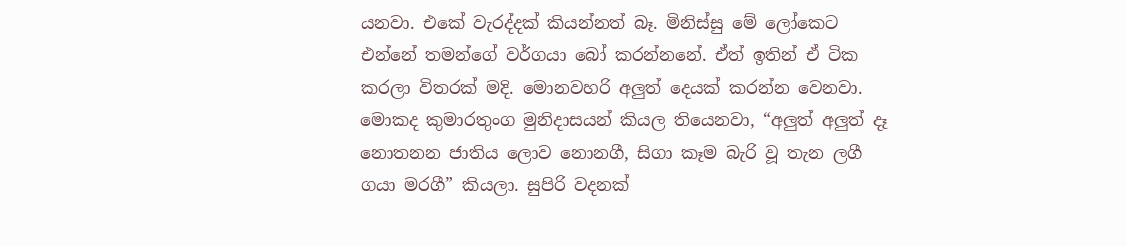යනවා. එකේ වැරද්දක් කියන්නත් බෑ. මිනිස්සු මේ ලෝකෙට එන්නේ තමන්ගේ වර්ගයා බෝ කරන්නනේ. ඒත් ඉතින් ඒ ටික කරලා විතරක් මදි. මොනවහරි අලුත් දෙයක් කරන්න වෙනවා. මොකද කුමාරතුංග මුනිදාසයන් කියල තියෙනවා, “අලුත් අලුත් දෑ නොතනන ජාතිය ලොව නොනගී, සිගා කෑම බැරි වූ තැන ලගී ගයා මරගී” කියලා. සුපිරි වදනක්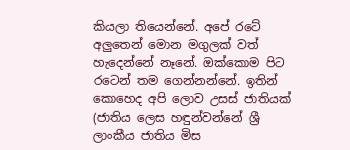කියලා තියෙන්නේ. අපේ රටේ අලුතෙන් මොන මගුලක් වත් හැදෙන්නේ නෑනේ. ඔක්කොම පිට රටෙන් තම ගෙන්නන්නේ. ඉතින් කොහෙද අපි ලොව උසස් ජාතියක් (ජාතිය ලෙස හඳුන්වන්නේ ශ්‍රී ලාංකීය ජාතිය මිස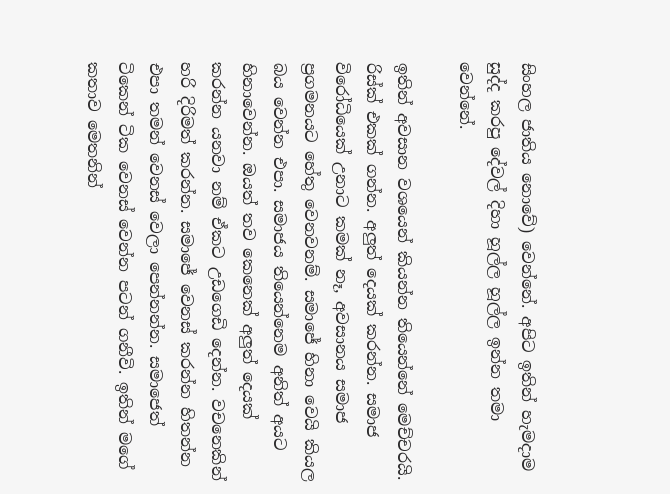සිංහල ජාතිය නොවේ) වෙන්නේ. අපිට ඉතින් හැමදාම සුද්ද කරපු දේවල් දිහා හූල්ල හූල්ල ඉන්න තමා වෙන්නේ.

ඉතින් අවසාන වශයෙන් කියන්න තියෙන්නේ මෙච්චරයි. රිස්ක් එකක් ගන්න. අලුත් දෙයක් කරන්න. සමාජ විරෝධියෙක් උනාට කමක් නෑ, අවසානය සමාජ ප්‍රගමනයට හේතු වෙනවනම්. සමාජේ හිනා වෙයි කියල බය වෙන්න එපා. සමාජය තියෙන්නෙම අනිත් අයට හිනාවෙන්න. ඔයත් තව කෙනෙක් අලුත් දෙයක් කරන්න යනවා නම් ඒකට උඩගෙඩි දෙන්න. වචනෙකින් හරි දිරිමත් කරන්න. සමාජේ වෙනස් කරන්න හිතන්න එපා තමන් වෙනස් වෙලා පෙන්නන්න. සමාජෙත් ටිකෙන් ටික වෙනස් වෙන්න පටන් ගනීවි. ඉතින් මගේ කතාව මෙතනින්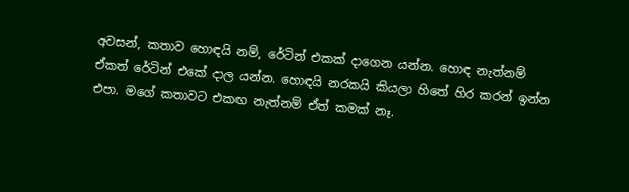අවසන්, කතාව හොඳයි නම්, රේටින් එකක් දාගෙන යන්න. හොඳ නැත්නම් ඒකත් රේටින් එකේ දාල යන්න. හොඳයි නරකයි කියලා හිතේ හිර කරන් ඉන්න එපා. මගේ කතාවට එකඟ නැත්නම් ඒත් කමක් නෑ.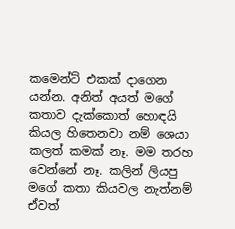කමෙන්ට් එකක් දාගෙන යන්න. අනිත් අයත් මගේ කතාව දැක්කොත් හොඳයි කියල හිතෙනවා නම් ශෙයා කලත් කමක් නෑ. මම තරහ වෙන්නේ නෑ. කලින් ලියපු මගේ කතා කියවල නැත්නම් ඒවත්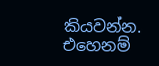කියවන්න. එහෙනම්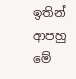ඉතින් ආපහු මේ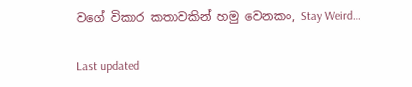වගේ විකාර කතාවකින් හමු වෙනකං, Stay Weird…

Last updated